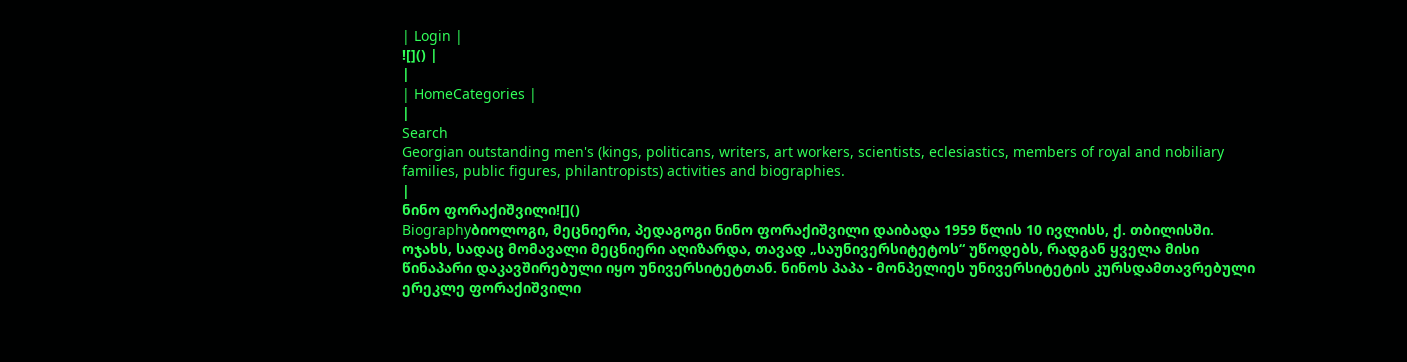| Login |
![]() |
|
| HomeCategories |
|
Search
Georgian outstanding men's (kings, politicans, writers, art workers, scientists, eclesiastics, members of royal and nobiliary families, public figures, philantropists) activities and biographies.
|
ნინო ფორაქიშვილი![]()
Biographyბიოლოგი, მეცნიერი, პედაგოგი ნინო ფორაქიშვილი დაიბადა 1959 წლის 10 ივლისს, ქ. თბილისში. ოჯახს, სადაც მომავალი მეცნიერი აღიზარდა, თავად „საუნივერსიტეტოს“ უწოდებს, რადგან ყველა მისი წინაპარი დაკავშირებული იყო უნივერსიტეტთან. ნინოს პაპა - მონპელიეს უნივერსიტეტის კურსდამთავრებული ერეკლე ფორაქიშვილი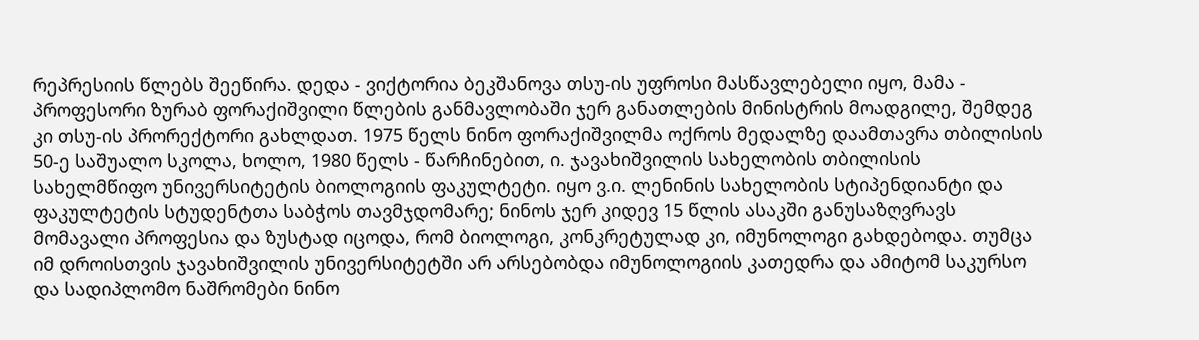რეპრესიის წლებს შეეწირა. დედა - ვიქტორია ბეკშანოვა თსუ-ის უფროსი მასწავლებელი იყო, მამა - პროფესორი ზურაბ ფორაქიშვილი წლების განმავლობაში ჯერ განათლების მინისტრის მოადგილე, შემდეგ კი თსუ-ის პრორექტორი გახლდათ. 1975 წელს ნინო ფორაქიშვილმა ოქროს მედალზე დაამთავრა თბილისის 50-ე საშუალო სკოლა, ხოლო, 1980 წელს - წარჩინებით, ი. ჯავახიშვილის სახელობის თბილისის სახელმწიფო უნივერსიტეტის ბიოლოგიის ფაკულტეტი. იყო ვ.ი. ლენინის სახელობის სტიპენდიანტი და ფაკულტეტის სტუდენტთა საბჭოს თავმჯდომარე; ნინოს ჯერ კიდევ 15 წლის ასაკში განუსაზღვრავს მომავალი პროფესია და ზუსტად იცოდა, რომ ბიოლოგი, კონკრეტულად კი, იმუნოლოგი გახდებოდა. თუმცა იმ დროისთვის ჯავახიშვილის უნივერსიტეტში არ არსებობდა იმუნოლოგიის კათედრა და ამიტომ საკურსო და სადიპლომო ნაშრომები ნინო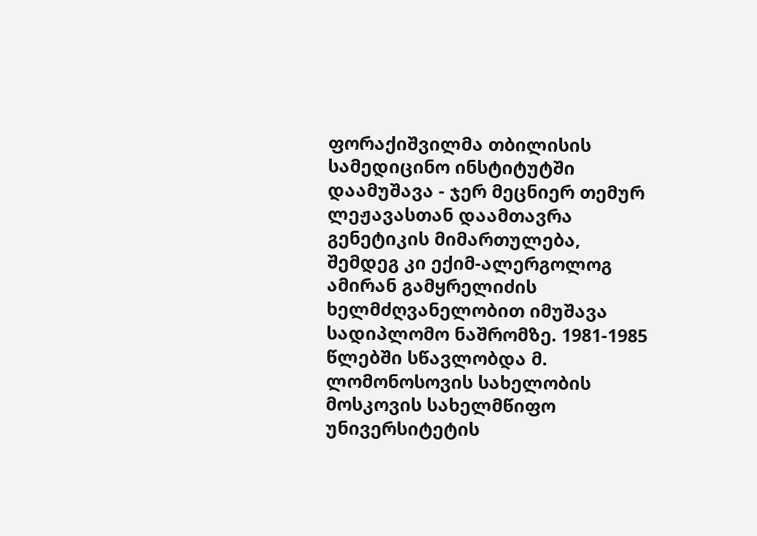ფორაქიშვილმა თბილისის სამედიცინო ინსტიტუტში დაამუშავა - ჯერ მეცნიერ თემურ ლეჟავასთან დაამთავრა გენეტიკის მიმართულება, შემდეგ კი ექიმ-ალერგოლოგ ამირან გამყრელიძის ხელმძღვანელობით იმუშავა სადიპლომო ნაშრომზე. 1981-1985 წლებში სწავლობდა მ. ლომონოსოვის სახელობის მოსკოვის სახელმწიფო უნივერსიტეტის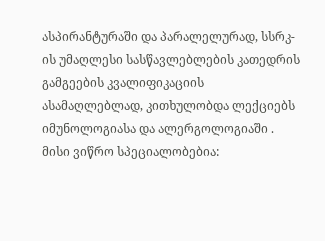ასპირანტურაში და პარალელურად, სსრკ-ის უმაღლესი სასწავლებლების კათედრის გამგეების კვალიფიკაციის ასამაღლებლად, კითხულობდა ლექციებს იმუნოლოგიასა და ალერგოლოგიაში . მისი ვიწრო სპეციალობებია: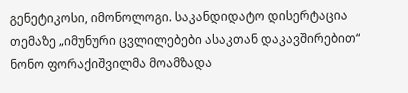გენეტიკოსი, იმონოლოგი. საკანდიდატო დისერტაცია თემაზე „იმუნური ცვლილებები ასაკთან დაკავშირებით“ ნონო ფორაქიშვილმა მოამზადა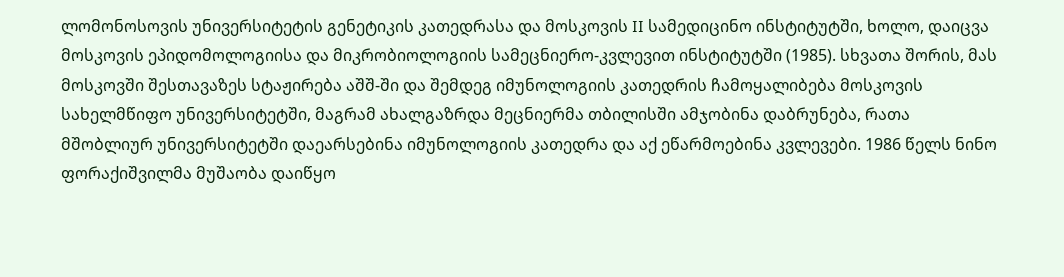ლომონოსოვის უნივერსიტეტის გენეტიკის კათედრასა და მოსკოვის II სამედიცინო ინსტიტუტში, ხოლო, დაიცვა მოსკოვის ეპიდომოლოგიისა და მიკრობიოლოგიის სამეცნიერო-კვლევით ინსტიტუტში (1985). სხვათა შორის, მას მოსკოვში შესთავაზეს სტაჟირება აშშ-ში და შემდეგ იმუნოლოგიის კათედრის ჩამოყალიბება მოსკოვის სახელმწიფო უნივერსიტეტში, მაგრამ ახალგაზრდა მეცნიერმა თბილისში ამჯობინა დაბრუნება, რათა მშობლიურ უნივერსიტეტში დაეარსებინა იმუნოლოგიის კათედრა და აქ ეწარმოებინა კვლევები. 1986 წელს ნინო ფორაქიშვილმა მუშაობა დაიწყო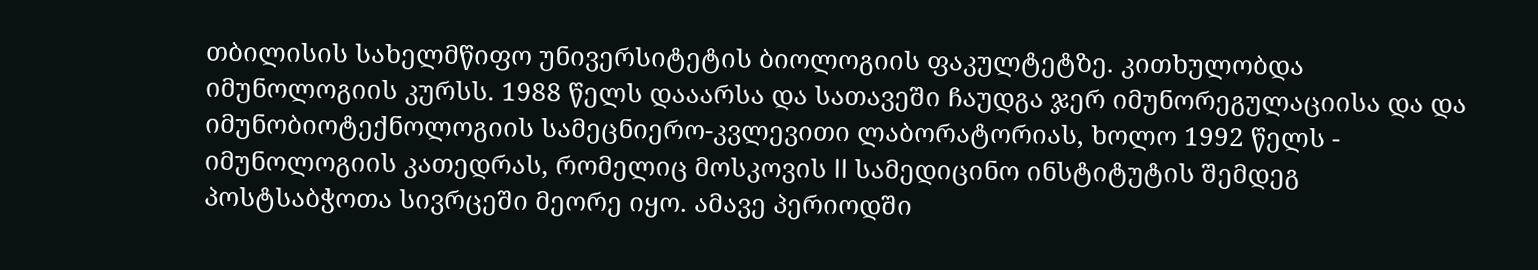თბილისის სახელმწიფო უნივერსიტეტის ბიოლოგიის ფაკულტეტზე. კითხულობდა იმუნოლოგიის კურსს. 1988 წელს დააარსა და სათავეში ჩაუდგა ჯერ იმუნორეგულაციისა და და იმუნობიოტექნოლოგიის სამეცნიერო-კვლევითი ლაბორატორიას, ხოლო 1992 წელს - იმუნოლოგიის კათედრას, რომელიც მოსკოვის II სამედიცინო ინსტიტუტის შემდეგ პოსტსაბჭოთა სივრცეში მეორე იყო. ამავე პერიოდში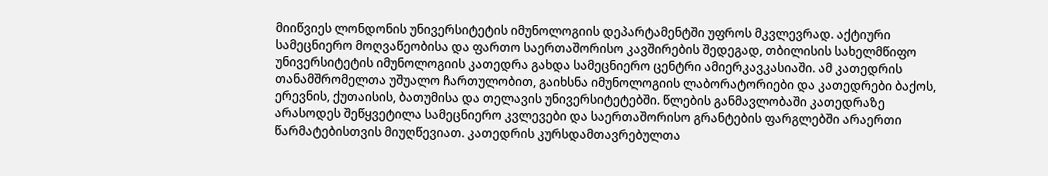მიიწვიეს ლონდონის უნივერსიტეტის იმუნოლოგიის დეპარტამენტში უფროს მკვლევრად. აქტიური სამეცნიერო მოღვაწეობისა და ფართო საერთაშორისო კავშირების შედეგად, თბილისის სახელმწიფო უნივერსიტეტის იმუნოლოგიის კათედრა გახდა სამეცნიერო ცენტრი ამიერკავკასიაში. ამ კათედრის თანამშრომელთა უშუალო ჩართულობით, გაიხსნა იმუნოლოგიის ლაბორატორიები და კათედრები ბაქოს, ერევნის, ქუთაისის, ბათუმისა და თელავის უნივერსიტეტებში. წლების განმავლობაში კათედრაზე არასოდეს შეწყვეტილა სამეცნიერო კვლევები და საერთაშორისო გრანტების ფარგლებში არაერთი წარმატებისთვის მიუღწევიათ. კათედრის კურსდამთავრებულთა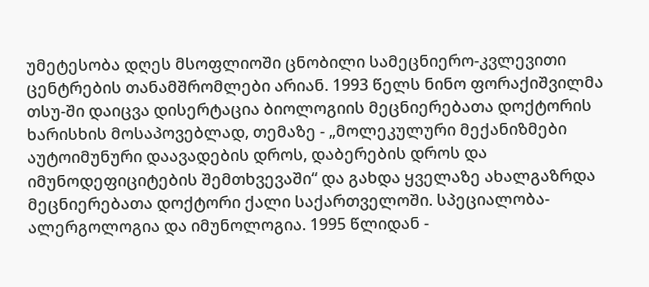უმეტესობა დღეს მსოფლიოში ცნობილი სამეცნიერო-კვლევითი ცენტრების თანამშრომლები არიან. 1993 წელს ნინო ფორაქიშვილმა თსუ-ში დაიცვა დისერტაცია ბიოლოგიის მეცნიერებათა დოქტორის ხარისხის მოსაპოვებლად, თემაზე - „მოლეკულური მექანიზმები აუტოიმუნური დაავადების დროს, დაბერების დროს და იმუნოდეფიციტების შემთხვევაში“ და გახდა ყველაზე ახალგაზრდა მეცნიერებათა დოქტორი ქალი საქართველოში. სპეციალობა-ალერგოლოგია და იმუნოლოგია. 1995 წლიდან -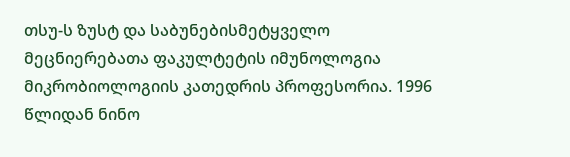თსუ-ს ზუსტ და საბუნებისმეტყველო მეცნიერებათა ფაკულტეტის იმუნოლოგია მიკრობიოლოგიის კათედრის პროფესორია. 1996 წლიდან ნინო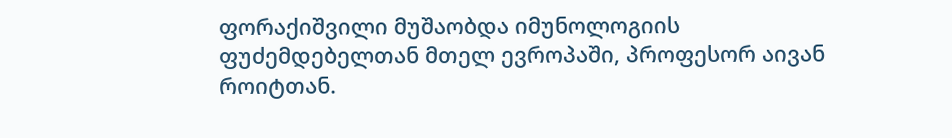ფორაქიშვილი მუშაობდა იმუნოლოგიის ფუძემდებელთან მთელ ევროპაში, პროფესორ აივან როიტთან.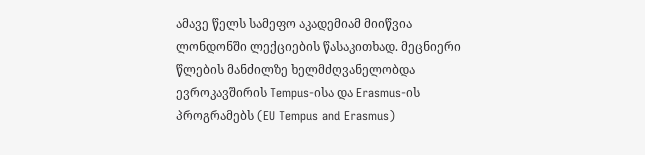ამავე წელს სამეფო აკადემიამ მიიწვია ლონდონში ლექციების წასაკითხად. მეცნიერი წლების მანძილზე ხელმძღვანელობდა ევროკავშირის Tempus-ისა და Erasmus-ის პროგრამებს (EU Tempus and Erasmus)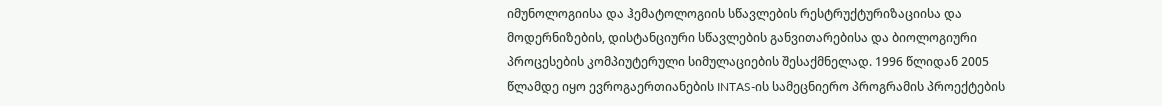იმუნოლოგიისა და ჰემატოლოგიის სწავლების რესტრუქტურიზაციისა და მოდერნიზების, დისტანციური სწავლების განვითარებისა და ბიოლოგიური პროცესების კომპიუტერული სიმულაციების შესაქმნელად. 1996 წლიდან 2005 წლამდე იყო ევროგაერთიანების INTAS-ის სამეცნიერო პროგრამის პროექტების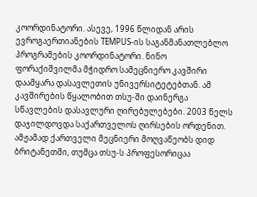კოორდინატორი. ასევე, 1996 წლიდან არის ევროგაერთიანების TEMPUS-ის საგანმანათლებლო პროგრამების კოორდინატორი. ნინო ფორაქიშვილმა მჭიდრო სამეცნიერო კავშირი დაამყარა დასავლეთის უნივერსიტეტებთან. ამ კავშირების წყალობით თსუ-ში დაინერგა სწავლების დასავლური ღირებულებები. 2003 წელს დაჯილდოვდა საქართველოს ღირსების ორდენით. ამჟამად ქართველი მეცნიერი მოღვაწეობს დიდ ბრიტანეთში, თუმცა თსუ-ს პროფესორიცაა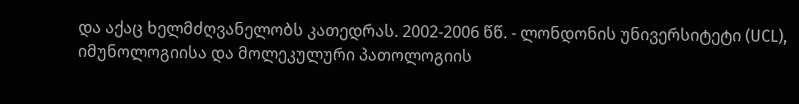და აქაც ხელმძღვანელობს კათედრას. 2002-2006 წწ. - ლონდონის უნივერსიტეტი (UCL), იმუნოლოგიისა და მოლეკულური პათოლოგიის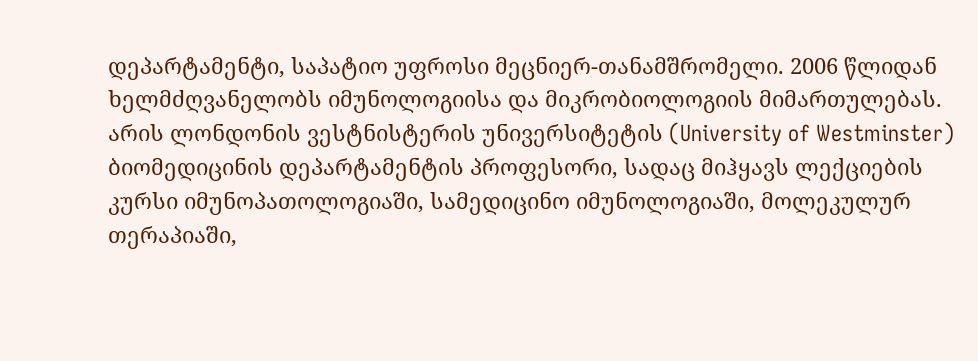დეპარტამენტი, საპატიო უფროსი მეცნიერ-თანამშრომელი. 2006 წლიდან ხელმძღვანელობს იმუნოლოგიისა და მიკრობიოლოგიის მიმართულებას. არის ლონდონის ვესტნისტერის უნივერსიტეტის (University of Westminster) ბიომედიცინის დეპარტამენტის პროფესორი, სადაც მიჰყავს ლექციების კურსი იმუნოპათოლოგიაში, სამედიცინო იმუნოლოგიაში, მოლეკულურ თერაპიაში,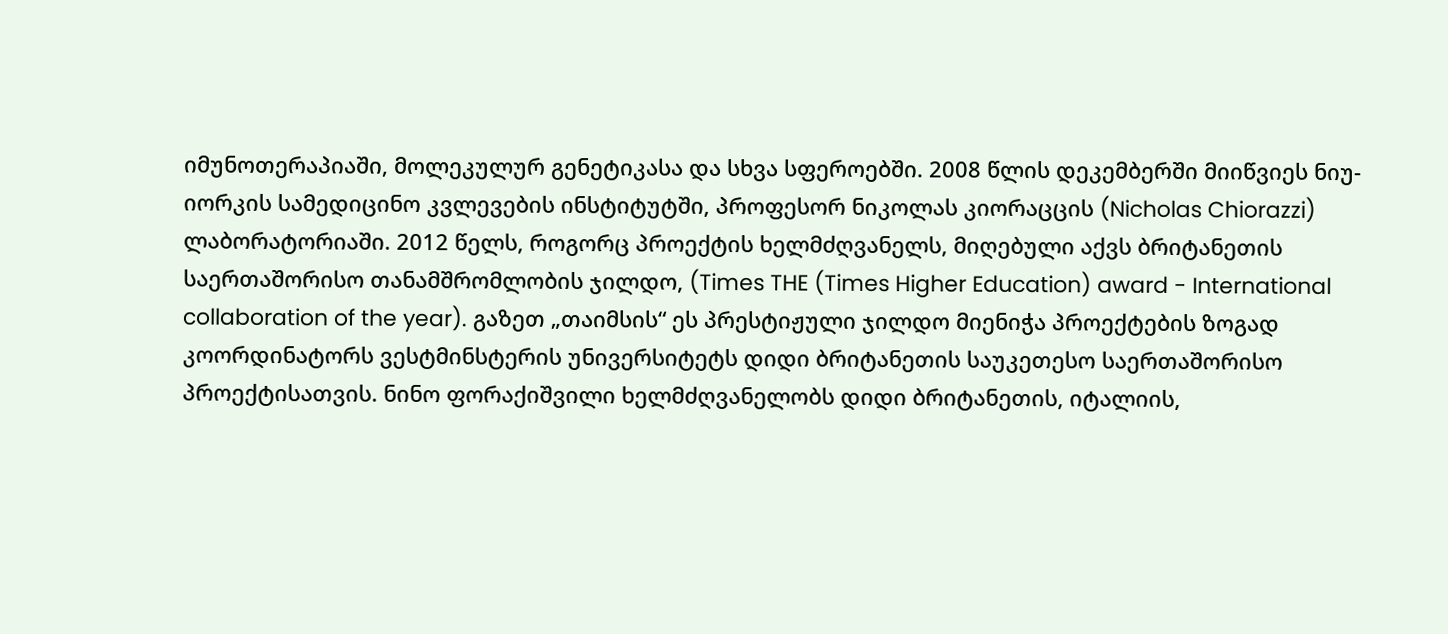იმუნოთერაპიაში, მოლეკულურ გენეტიკასა და სხვა სფეროებში. 2008 წლის დეკემბერში მიიწვიეს ნიუ-იორკის სამედიცინო კვლევების ინსტიტუტში, პროფესორ ნიკოლას კიორაცცის (Nicholas Chiorazzi) ლაბორატორიაში. 2012 წელს, როგორც პროექტის ხელმძღვანელს, მიღებული აქვს ბრიტანეთის საერთაშორისო თანამშრომლობის ჯილდო, (Times THE (Times Higher Education) award - International collaboration of the year). გაზეთ „თაიმსის“ ეს პრესტიჟული ჯილდო მიენიჭა პროექტების ზოგად კოორდინატორს ვესტმინსტერის უნივერსიტეტს დიდი ბრიტანეთის საუკეთესო საერთაშორისო პროექტისათვის. ნინო ფორაქიშვილი ხელმძღვანელობს დიდი ბრიტანეთის, იტალიის,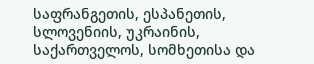საფრანგეთის, ესპანეთის, სლოვენიის, უკრაინის, საქართველოს, სომხეთისა და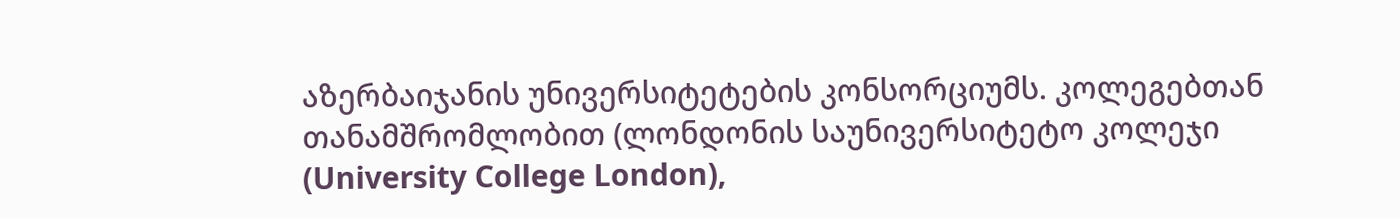აზერბაიჯანის უნივერსიტეტების კონსორციუმს. კოლეგებთან თანამშრომლობით (ლონდონის საუნივერსიტეტო კოლეჯი (University College London),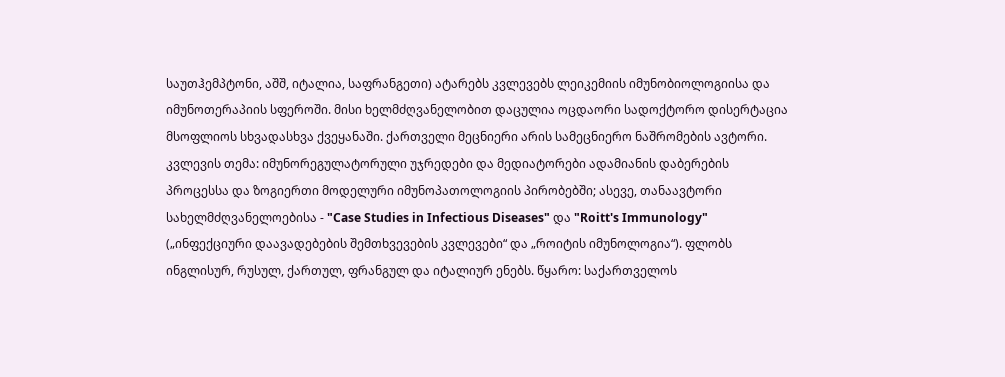საუთჰემპტონი, აშშ, იტალია, საფრანგეთი) ატარებს კვლევებს ლეიკემიის იმუნობიოლოგიისა და იმუნოთერაპიის სფეროში. მისი ხელმძღვანელობით დაცულია ოცდაორი სადოქტორო დისერტაცია მსოფლიოს სხვადასხვა ქვეყანაში. ქართველი მეცნიერი არის სამეცნიერო ნაშრომების ავტორი. კვლევის თემა: იმუნორეგულატორული უჯრედები და მედიატორები ადამიანის დაბერების პროცესსა და ზოგიერთი მოდელური იმუნოპათოლოგიის პირობებში; ასევე, თანაავტორი სახელმძღვანელოებისა - "Case Studies in Infectious Diseases" და "Roitt's Immunology" („ინფექციური დაავადებების შემთხვევების კვლევები“ და „როიტის იმუნოლოგია“). ფლობს ინგლისურ, რუსულ, ქართულ, ფრანგულ და იტალიურ ენებს. წყარო: საქართველოს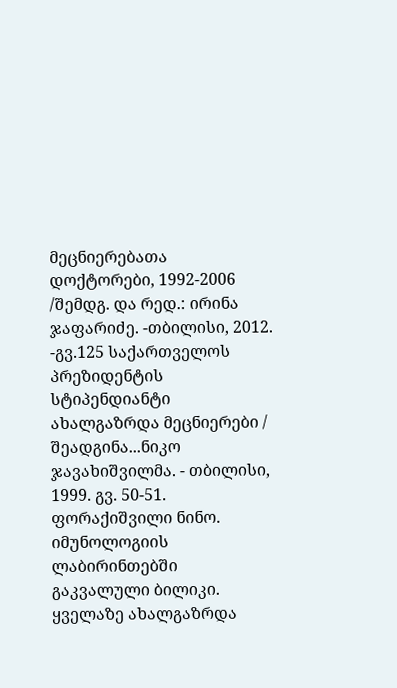მეცნიერებათა დოქტორები, 1992-2006 /შემდგ. და რედ.: ირინა ჯაფარიძე. -თბილისი, 2012. -გვ.125 საქართველოს პრეზიდენტის სტიპენდიანტი ახალგაზრდა მეცნიერები / შეადგინა...ნიკო ჯავახიშვილმა. - თბილისი, 1999. გვ. 50-51. ფორაქიშვილი ნინო. იმუნოლოგიის ლაბირინთებში გაკვალული ბილიკი. ყველაზე ახალგაზრდა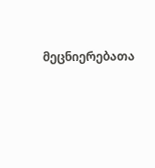მეცნიერებათა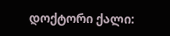დოქტორი ქალი: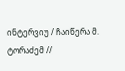ინტერვიუ / ჩაიწერა მ. ტორაძემ //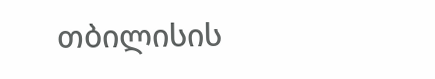თბილისის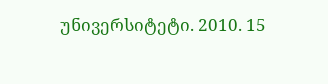უნივერსიტეტი. 2010. 15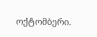ოქტომბერი.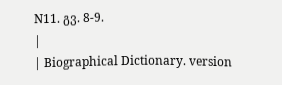N11. გვ. 8-9.
|
| Biographical Dictionary. version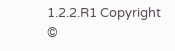1.2.2.R1 Copyright ©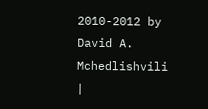2010-2012 by David A. Mchedlishvili |